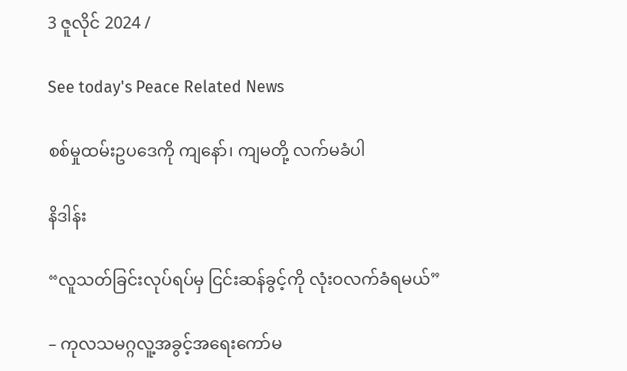3 ဇူလိုင် 2024 /

See today's Peace Related News

စစ်မှုထမ်းဥပဒေကို ကျနော်၊ ကျမတို့ လက်မခံပါ

နိဒါန်း

“လူသတ်ခြင်းလုပ်ရပ်မှ ငြင်းဆန်ခွင့်ကို လုံးဝလက်ခံရမယ်”

– ကုလသမဂ္ဂလူ့အခွင့်အရေးကော်မ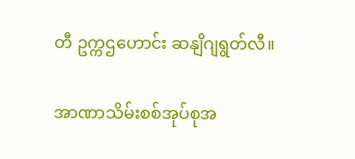တီ ဥက္ကဌဟောင်း ဆနျိဂျရွတ်လီ။

အာဏာသိမ်းစစ်အုပ်စုအ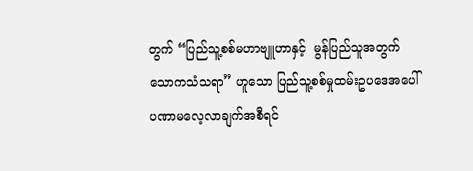တွက် “ပြည်သူ့စစ်မဟာဗျူဟာနှင့်  မွန်ပြည်သူအတွက် သောကသံသရာ” ဟူသော ပြည်သူ့စစ်မှုထမ်းဥပဒေအပေါ် ပဏာမလေ့လာချက်အစီရင်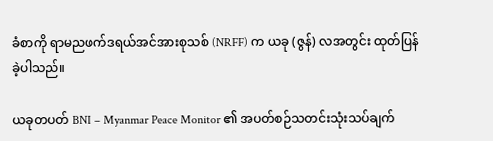ခံစာကို ရာမညဖက်ဒရယ်အင်အားစုသစ် (NRFF) က ယခု (ဇွန်) လအတွင်း ထုတ်ပြန်ခဲ့ပါသည်။

ယခုတပတ် BNI – Myanmar Peace Monitor ၏ အပတ်စဉ်သတင်းသုံးသပ်ချက်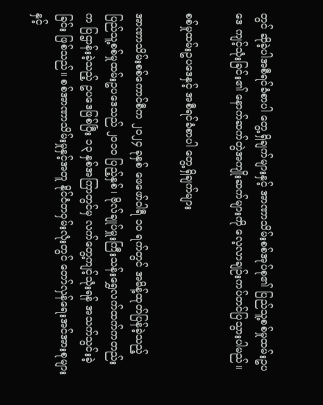တွင် ဆိုခဲ့ပါအစီရင်ခံစာပါ တွေ့ရှိချက်များနှင့် အာဏာသိမ်းစစ်အုပ်စု၏ ပြည်သူ့စစ်မှုထမ်းဥပဒေ ကျင့်သုံးခြင်း၏ နောက်ဆက်တွဲအကျိုးဆက်များကို လေ့လာချဉ်းကပ်တင်ပြသွားပါမည်။

စစ်မှုထမ်းဥပဒေနှင့် အစီရင်ခံစာပါ တွေ့ရှိချက်များ

အာဏာသိမ်းစစ်ကောင်စီက ၂၀၂၄ ခုနှစ် ဖေဖော်ဝါရီ ၁၀ ရက်တွင် အမိန့်ထုတ်ပြန်ခဲ့သည့် ပြည်သူ့စစ်မှုထမ်းဥပဒေသည် ၂၀၁၀ ပြည့်နှစ်၊ ဗိုလ်ချုပ်မှူးကြီးသန်းရွှေလက်ထက်ကတည်းက ပြဌာန်းခဲ့သည့် ဥပဒေဖြစ်ပြီး ၁၃ နှစ်အကြာတွင်မှ လက်တွေ့ကျင့်သုံးရန် အသက်သွင်းခဲ့ခြင်း ဖြစ်သည်။ စစ်အာဏာသိမ်းမှုနှင့်အတူ နိုင်ငံတဝှမ်းလုံးတွင် တော်လှန်ရေးအင်အားစုများနှင့်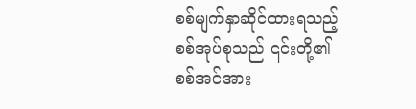စစ်မျက်နှာဆိုင်ထားရသည့် စစ်အုပ်စုသည် ၎င်းတို့၏ စစ်အင်အား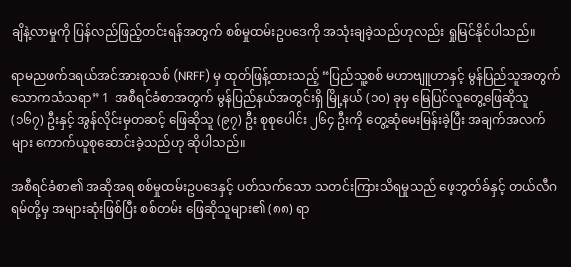ချိနဲ့လာမှုကို ပြန်လည်ဖြည့်တင်းရန်အတွက် စစ်မှုထမ်းဥပဒေကို အသုံးချခဲ့သည်ဟုလည်း ရှုမြင်နိုင်ပါသည်။

ရာမညဖက်ဒရယ်အင်အားစုသစ် (NRFF) မှ ထုတ်ဖြန့်ထားသည့် “ပြည်သူ့စစ် မဟာဗျူဟာနှင့် မွန်ပြည်သူအတွက် သောကသံသရာ” 1  အစီရင်ခံစာအတွက် မွန်ပြည်နယ်အတွင်းရှိ မြို့နယ် (၁၀) ခုမှ မြေပြင်လူတွေ့ဖြေဆိုသူ (၁၆၇) ဦးနှင့် အွန်လိုင်းမှတဆင့် ဖြေဆိုသူ (၉၇) ဦး စုစုပေါင်း ၂၆၄ ဦးကို တွေ့ဆုံမေးမြန်းခဲ့ပြီး အချက်အလက်များ ကောက်ယူစုဆောင်းခဲ့သည်ဟု ဆိုပါသည်။

အစီရင်ခံစာ၏ အဆိုအရ စစ်မှုထမ်းဥပဒေနှင့် ပတ်သက်သော သတင်းကြားသိရမှုသည် ဖေ့ဘွတ်ခ်နှင့် တယ်လီဂရမ်တို့မှ အများဆုံးဖြစ်ပြီး စစ်တမ်း ဖြေဆိုသူများ၏ (၈၈) ရာ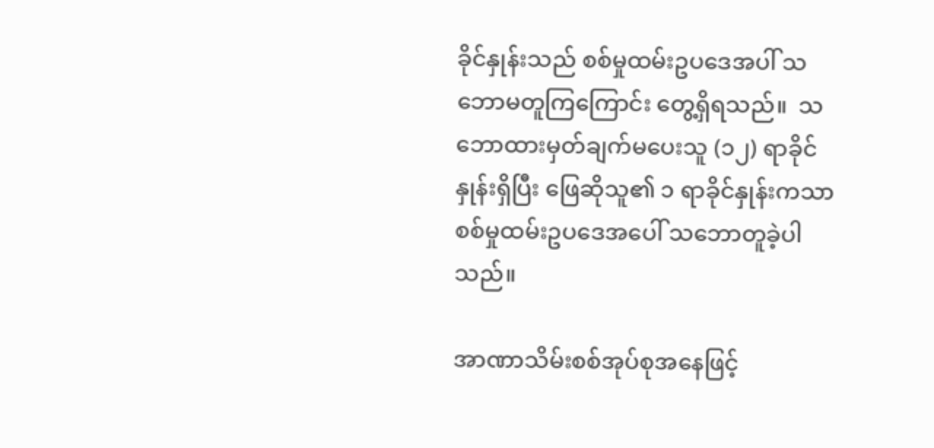ခိုင်နှုန်းသည် စစ်မှုထမ်းဥပဒေအပါ် သဘောမတူကြကြောင်း တွေ့ရှိရသည်။  သဘောထားမှတ်ချက်မပေးသူ (၁၂) ရာခိုင်နှုန်းရှိပြီး ဖြေဆိုသူ၏ ၁ ရာခိုင်နှုန်းကသာ စစ်မှုထမ်းဥပဒေအပေါ် သဘောတူခဲ့ပါသည်။

အာဏာသိမ်းစစ်အုပ်စုအနေဖြင့်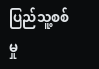ပြည်သူ့စစ်မှု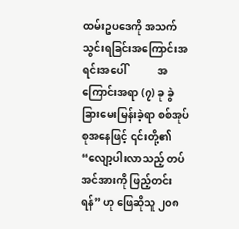ထမ်းဥပဒေကို အသက်သွင်းရခြင်းအကြောင်းအရင်းအပေါ်            အကြောင်းအရာ (၇) ခု ခွဲခြားမေးမြန်းခဲ့ရာ စစ်အုပ်စုအနေဖြင့် ၎င်းတို့၏ “လျော့ပါးလာသည့် တပ်အင်အားကို ဖြည့်တင်းရန်” ဟု ဖြေဆိုသူ ၂၀၈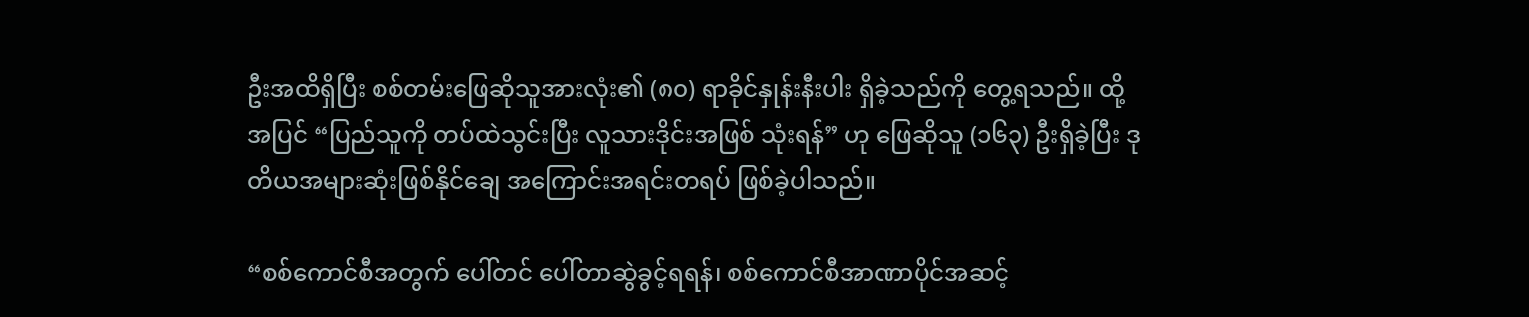ဦးအထိရှိပြီး စစ်တမ်းဖြေဆိုသူအားလုံး၏ (၈၀) ရာခိုင်နှုန်းနီးပါး ရှိခဲ့သည်ကို တွေ့ရသည်။ ထို့အပြင် “ပြည်သူကို တပ်ထဲသွင်းပြီး လူသားဒိုင်းအဖြစ် သုံးရန်” ဟု ဖြေဆိုသူ (၁၆၃) ဦးရှိခဲ့ပြီး ဒုတိယအများဆုံးဖြစ်နိုင်ချေ အကြောင်းအရင်းတရပ် ဖြစ်ခဲ့ပါသည်။

“စစ်ကောင်စီအတွက် ပေါ်တင် ပေါ်တာဆွဲခွင့်ရရန်၊ စစ်ကောင်စီအာဏာပိုင်အဆင့်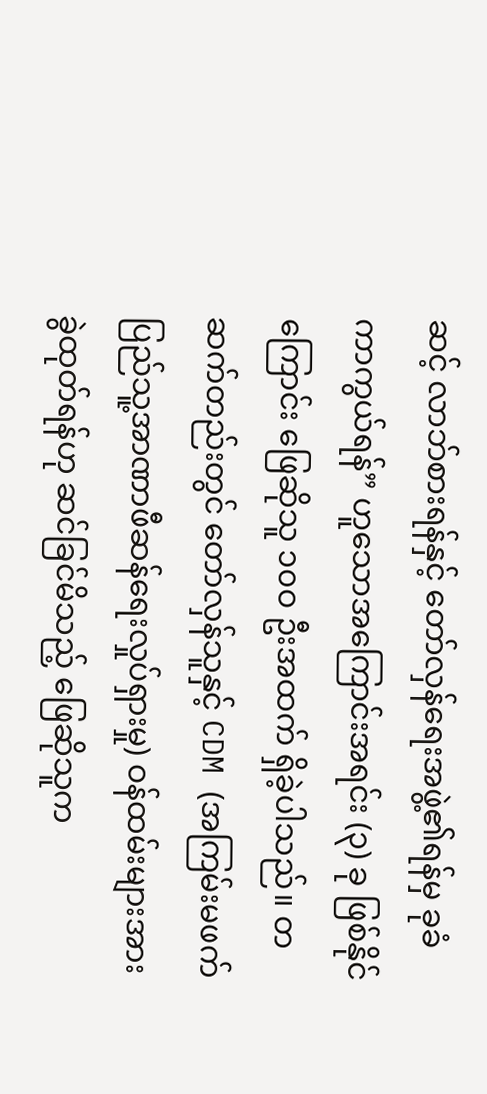ဆင့် လာဘ်စားရန်နှင့် တော်လှန်ရေးအဖွဲ့၏ရန်မှ ခုခံကာကွယ်ရန်” ဟူသောအကြောင်းအရင်း (၃) ခု ဖြစ်နိုင်ကြောင်း ဖြေဆိုသူ ၁၀ဝ ဦးအထက် ရှိခဲ့ပါသည်။ တဆက်တည်းတွင် တော်လှန်သူနှင့် CDM (အကြမ်းမဖက် ပြည်သူ့အာဏာဖီဆန်ရေးလှုပ်ရှားမှု) ဝန်ထမ်းများအား ခွဲထုတ်ရန်ဟု ဆင်ခြင်မိသည့် ဖြေဆိုသူက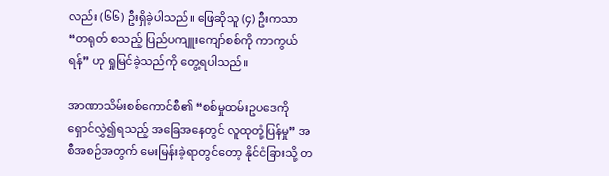လည်း (၆၆) ဦးရှိခဲ့ပါသည်။ ဖြေဆိုသူ (၄) ဦးကသာ “တရုတ် စသည့် ပြည်ပကျူးကျော်စစ်ကို ကာကွယ်ရန်” ဟု ရှုမြင်ခဲ့သည်ကို တွေ့ရပါသည်။

အာဏာသိမ်းစစ်ကောင်စီ၏ “စစ်မှုထမ်းဥပဒေကို ရှောင်လွှဲ၍ရသည့် အခြေအနေတွင် လူထုတုံ့ပြန်မှု” အစီအစဉ်အတွက် မေးမြန်းခဲ့ရာတွင်တော့ နိုင်ငံခြားသို့ တ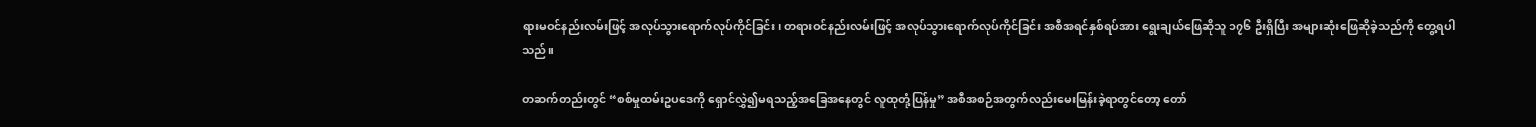ရားမဝင်နည်းလမ်းဖြင့် အလုပ်သွားရောက်လုပ်ကိုင်ခြင်း၊ တရားဝင်နည်းလမ်းဖြင့် အလုပ်သွားရောက်လုပ်ကိုင်ခြင်း အစီအရင်နှစ်ရပ်အား ရွေးချယ်ဖြေဆိုသူ ၁၇၆ ဦးရှိပြီး အများဆုံးဖြေဆိုခဲ့သည်ကို တွေ့ရပါသည်။

တဆက်တည်းတွင် “စစ်မှုထမ်းဥပဒေကို ရှောင်လွှဲ၍မရသည့်အခြေအနေတွင် လူထုတုံ့ပြန်မှု” အစီအစဉ်အတွက်လည်းမေးမြန်းခဲ့ရာတွင်တော့ တော်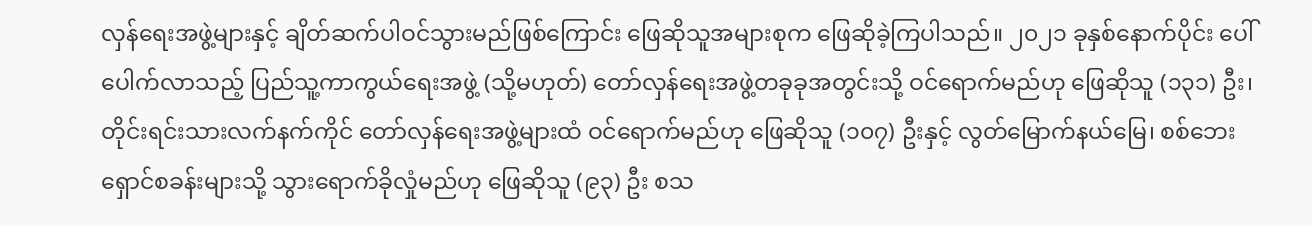လှန်ရေးအဖွဲ့များနှင့် ချိတ်ဆက်ပါဝင်သွားမည်ဖြစ်ကြောင်း ဖြေဆိုသူအများစုက ဖြေဆိုခဲ့ကြပါသည်။ ၂၀၂၁ ခုနှစ်နောက်ပိုင်း ပေါ်ပေါက်လာသည့် ပြည်သူ့ကာကွယ်ရေးအဖွဲ့ (သို့မဟုတ်) တော်လှန်ရေးအဖွဲ့တခုခုအတွင်းသို့ ဝင်ရောက်မည်ဟု ဖြေဆိုသူ (၁၃၁) ဦး၊ တိုင်းရင်းသားလက်နက်ကိုင် တော်လှန်ရေးအဖွဲ့များထံ ဝင်ရောက်မည်ဟု ဖြေဆိုသူ (၁၀၇) ဦးနှင့် လွတ်မြောက်နယ်မြေ၊ စစ်ဘေးရှောင်စခန်းများသို့ သွားရောက်ခိုလှုံမည်ဟု ဖြေဆိုသူ (၉၃) ဦး စသ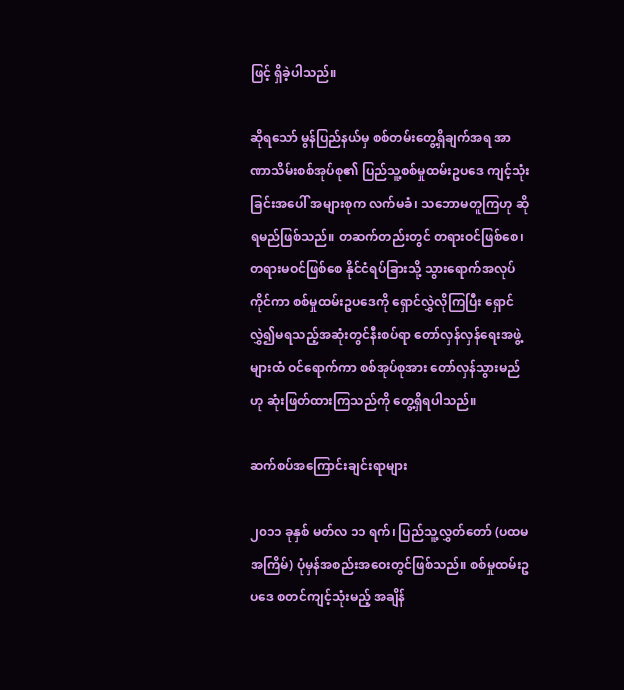ဖြင့် ရှိခဲ့ပါသည်။

ဆိုရသော် မွန်ပြည်နယ်မှ စစ်တမ်းတွေ့ရှိချက်အရ အာဏာသိမ်းစစ်အုပ်စု၏ ပြည်သူ့စစ်မှုထမ်းဥပဒေ ကျင့်သုံးခြင်းအပေါ် အများစုက လက်မခံ၊ သဘောမတူကြဟု ဆိုရမည်ဖြစ်သည်။ တဆက်တည်းတွင် တရားဝင်ဖြစ်စေ၊ တရားမဝင်ဖြစ်စေ နိုင်ငံရပ်ခြားသို့ သွားရောက်အလုပ်ကိုင်ကာ စစ်မှုထမ်းဥပဒေကို ရှောင်လွှဲလိုကြပြီး ရှောင်လွှဲ၍မရသည့်အဆုံးတွင်နီးစပ်ရာ တော်လှန်လှန်ရေးအဖွဲ့များထံ ဝင်ရောက်ကာ စစ်အုပ်စုအား တော်လှန်သွားမည်ဟု ဆုံးဖြတ်ထားကြသည်ကို တွေ့ရှိရပါသည်။

ဆက်စပ်အကြောင်းချင်းရာများ

၂၀၁၁ ခုနှစ် မတ်လ ၁၁ ရက်၊ ပြည်သူ့လွှတ်တော် (ပထမအကြိမ်) ပုံမှန်အစည်းအဝေးတွင်ဖြစ်သည်။ စစ်မှုထမ်းဥပဒေ စတင်ကျင့်သုံးမည့် အချိန်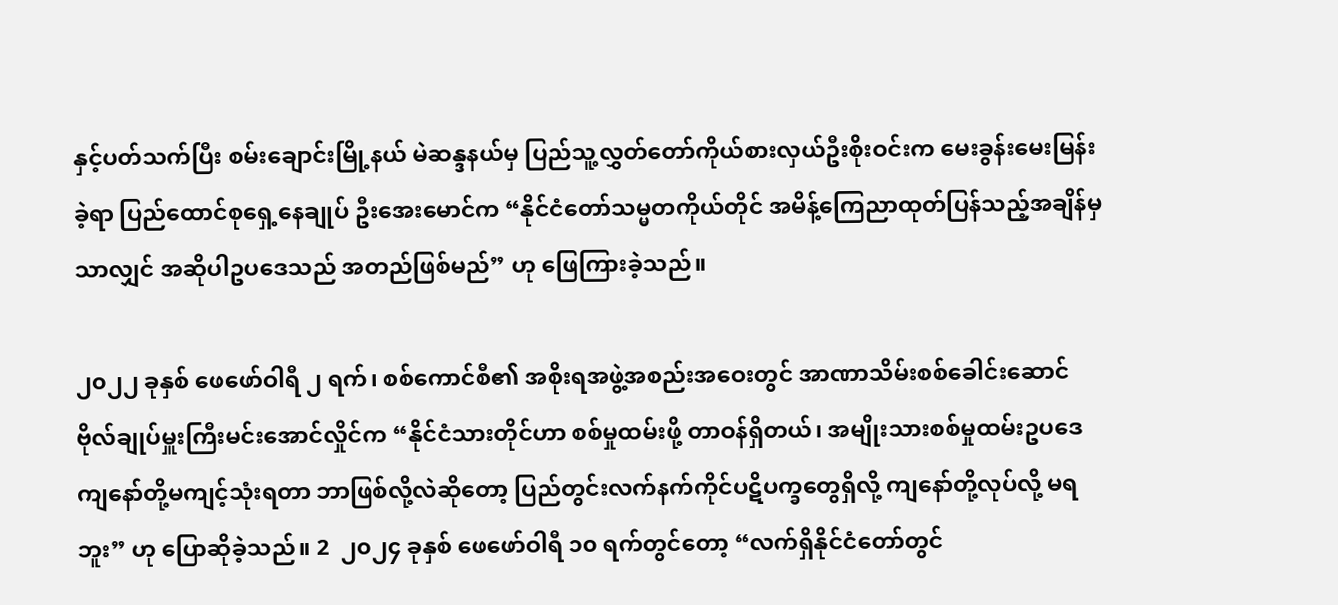နှင့်ပတ်သက်ပြီး စမ်းချောင်းမြို့နယ် မဲဆန္ဒနယ်မှ ပြည်သူ့လွှတ်တော်ကိုယ်စားလှယ်ဦးစိုးဝင်းက မေးခွန်းမေးမြန်းခဲ့ရာ ပြည်ထောင်စုရှေ့နေချုပ် ဦးအေးမောင်က “နိုင်ငံတော်သမ္မတကိုယ်တိုင် အမိန့်ကြေညာထုတ်ပြန်သည့်အချိန်မှသာလျှင် အဆိုပါဥပဒေသည် အတည်ဖြစ်မည်” ဟု ဖြေကြားခဲ့သည်။

၂၀၂၂ ခုနှစ် ဖေဖော်ဝါရီ ၂ ရက်၊ စစ်ကောင်စီ၏ အစိုးရအဖွဲ့အစည်းအဝေးတွင် အာဏာသိမ်းစစ်ခေါင်းဆောင် ဗိုလ်ချုပ်မှူးကြီးမင်းအောင်လှိုင်က “နိုင်ငံသားတိုင်ဟာ စစ်မှုထမ်းဖို့ တာဝန်ရှိတယ်၊ အမျိုးသားစစ်မှုထမ်းဥပဒေ ကျနော်တို့မကျင့်သုံးရတာ ဘာဖြစ်လို့လဲဆိုတော့ ပြည်တွင်းလက်နက်ကိုင်ပဋိပက္ခတွေရှိလို့ ကျနော်တို့လုပ်လို့ မရဘူး” ဟု ပြောဆိုခဲ့သည်။ 2  ၂၀၂၄ ခုနှစ် ဖေဖော်ဝါရီ ၁၀ ရက်တွင်တော့ “လက်ရှိနိုင်ငံတော်တွင်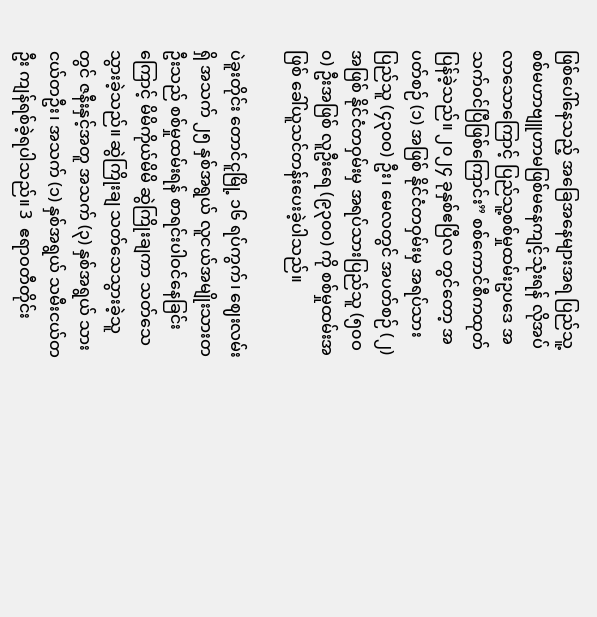ဖြစ်ပေါ်နေသည့် အခြေအနေများအရ ပြည်သူ့စစ်မဟာဗျူဟာမဖြစ်မနေကျင့်သုံးရန် လိုအပ်လာသောကြောင့် ပြည်သူ့စစ်မှုထမ်းဥပဒေ အသက်ဝင်ပြီဖြစ်ကြောင်း” စစ်ကောင်စီကထုတ်ပြန်ခဲ့သည်။ ၂၀၂၄ ခုနှစ်ဧပြီလ တွင်တော့ အပတ်စဉ် (၁) အဖြစ် နိုင်ငံတဝှမ်းမှ အရပ်သားပြည်သူ (၄၃၀ဝ) ဦး၊ မေလတွင် အပတ်စဉ် (၂) အဖြစ် နိုင်ငံတဝှမ်းမှ အရပ်သားပြည်သူ (၅၀ဝ၀) ဦးအဖြစ် လူဦးရေ (၉၃၀ဝ) ကို စစ်မှုထမ်းအဖြစ် ခေါ်ယူသင်တန်းပေးခဲ့ပါသည်။

ပဲခူးတိုင်း တောင်ငူမြို့ ၁၆ ရပ်ကွက်၊ ဈေးလမ်းရှိ အသက် ၂၅ နှစ်အရွယ် လူငယ်အမျိုးသားတဦးသည် စစ်မှုထမ်းရန် စာရင်းပါဝင်နေခြင်းကြောင့် မိမိကိုယ်မိမိ ဆွဲကြိုးချကာ သတ်သေသွားခဲ့သည်။ ဆွဲကြိုးချ သတ်သေသွားခဲ့သူတွင် ဇနီးနှင့်အတူ အသက် (၃) နှစ်အရွယ် သားငယ်တဦး၊ အသက် (၁) နှစ်အရွယ် သမီးငယ်တဦး ကျန်ရစ်ခဲ့ရပါသည်။ 3  ဧရာဝတီတိုင်း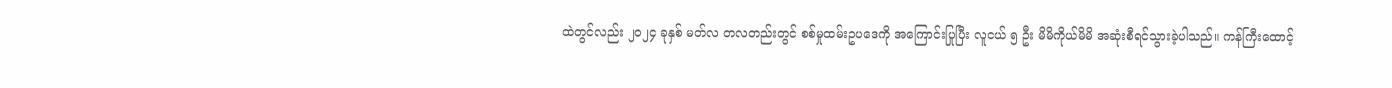ထဲတွင်လည်း ၂၀၂၄ ခုနှစ် မတ်လ တလတည်းတွင် စစ်မှုထမ်းဥပဒေကို အကြောင်းပြုပြီး လူငယ် ၅ ဦး မိမိကိုယ်မိမိ အဆုံးစီရင်သွားခဲ့ပါသည်။ ကန်ကြီးထောင့်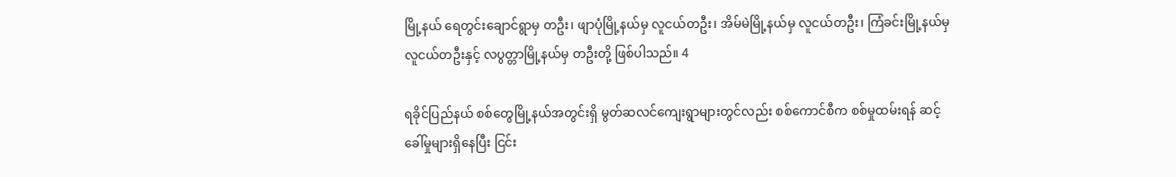မြို့နယ် ရေတွင်းချောင်ရွာမှ တဦး၊ ဖျာပုံမြို့နယ်မှ လူငယ်တဦး၊ အိမ်မဲမြို့နယ်မှ လူငယ်တဦး၊ ကြံခင်းမြို့နယ်မှ လူငယ်တဦးနှင့် လပွတ္တာမြို့နယ်မှ တဦးတို့ ဖြစ်ပါသည်။ 4

ရခိုင်ပြည်နယ် စစ်တွေမြို့နယ်အတွင်းရှိ မွတ်ဆလင်ကျေးရွာများတွင်လည်း စစ်ကောင်စီက စစ်မှုထမ်းရန် ဆင့်ခေါ်မှုများရှိနေပြီး ငြင်း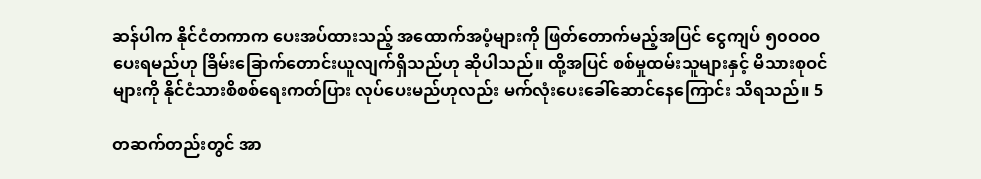ဆန်ပါက နိုင်ငံတကာက ပေးအပ်ထားသည့် အထောက်အပံ့များကို ဖြတ်တောက်မည့်အပြင် ငွေကျပ် ၅၀ဝ၀ဝ ပေးရမည်ဟု ခြိမ်းခြောက်တောင်းယူလျက်ရှိသည်ဟု ဆိုပါသည်။ ထို့အပြင် စစ်မှုထမ်းသူများနှင့် မိသားစုဝင်များကို နိုင်ငံသားစိစစ်ရေးကတ်ပြား လုပ်ပေးမည်ဟုလည်း မက်လုံးပေးခေါ်ဆောင်နေကြောင်း သိရသည်။ 5

တဆက်တည်းတွင် အာ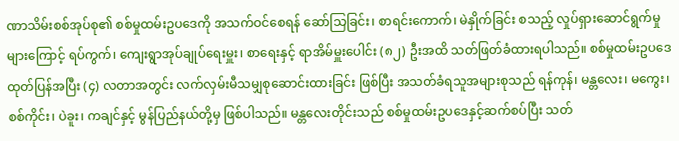ဏာသိမ်းစစ်အုပ်စု၏ စစ်မှုထမ်းဥပဒေကို အသက်ဝင်စေရန် ဆော်သြခြင်း၊ စာရင်းကောက်၊ မဲနှိုက်ခြင်း စသည့် လှုပ်ရှားဆောင်ရွက်မှုများကြောင့် ရပ်ကွက်၊ ကျေးရွာအုပ်ချုပ်ရေးမှူး၊ စာရေးနှင့် ရာအိမ်မှူးပေါင်း (၈၂) ဦးအထိ သတ်ဖြတ်ခံထားရပါသည်။ စစ်မှုထမ်းဥပဒေထုတ်ပြန်အပြီး (၄) လတာအတွင်း လက်လှမ်းမီသမျှစုဆောင်းထားခြင်း ဖြစ်ပြီး အသတ်ခံရသူအများစုသည် ရန်ကုန်၊ မန္တလေး၊ မကွေး၊ စစ်ကိုင်း၊ ပဲခူး၊ ကချင်နှင့် မွန်ပြည်နယ်တို့မှ ဖြစ်ပါသည်။ မန္တလေးတိုင်းသည် စစ်မှုထမ်းဥပဒေနှင့်ဆက်စပ်ပြီး သတ်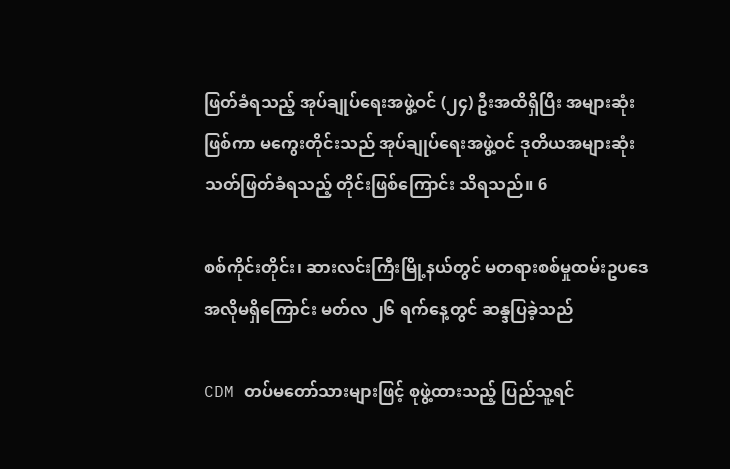ဖြတ်ခံရသည့် အုပ်ချုပ်ရေးအဖွဲ့ဝင် (၂၄) ဦးအထိရှိပြီး အများဆုံးဖြစ်ကာ မကွေးတိုင်းသည် အုပ်ချုပ်ရေးအဖွဲ့ဝင် ဒုတိယအများဆုံး သတ်ဖြတ်ခံရသည့် တိုင်းဖြစ်ကြောင်း သိရသည်။ 6

စစ်ကိုင်းတိုင်း၊ ဆားလင်းကြီးမြို့နယ်တွင် မတရားစစ်မှုထမ်းဥပ‌ဒေ အလိုမရှိကြောင်း မတ်လ ၂၆ ရက်နေ့တွင် ဆန္ဒပြခဲ့သည်

CDM တပ်မတော်သားများဖြင့် စုဖွဲ့ထားသည့် ပြည်သူ့ရင်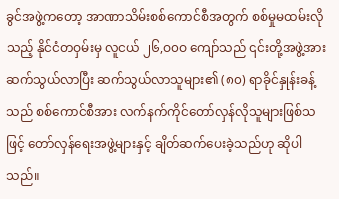ခွင်အဖွဲ့ကတော့ အာဏာသိမ်းစစ်ကောင်စီအတွက် စစ်မှုမထမ်းလိုသည့် နိုင်ငံတဝှမ်းမှ လူငယ် ၂၆,ဝ၀ဝ ကျော်သည် ၎င်းတို့အဖွဲ့အား ဆက်သွယ်လာပြီး ဆက်သွယ်လာသူများ၏ (၈၀) ရာခိုင်နှုန်းခန့်သည် စစ်ကောင်စီအား လက်နက်ကိုင်တော်လှန်လိုသူများဖြစ်သဖြင့် တော်လှန်ရေးအဖွဲ့များနှင့် ချိတ်ဆက်ပေးခဲ့သည်ဟု ဆိုပါသည်။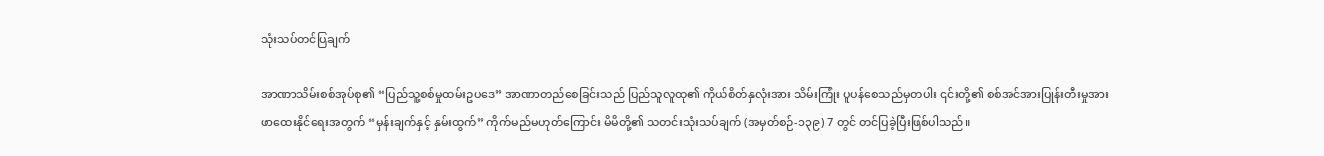သုံးသပ်တင်ပြချက်

အာဏာသိမ်းစစ်အုပ်စု၏ “ပြည်သူ့စစ်မှုထမ်းဥပဒေ” အာဏာတည်စေခြင်းသည် ပြည်သူလူထု၏ ကိုယ်စိတ်နှလုံးအား သိမ်းကြုံး ပူပန်စေသည်မှတပါး ၎င်းတို့၏ စစ်အင်အားပြုန်းတီးမှုအား ဖာထေးနိုင်ရေးအတွက် “မှန်းချက်နှင့် နှမ်းထွက်” ကိုက်မည်မဟုတ်ကြောင်း မိမိတို့၏ သတင်းသုံးသပ်ချက် (အမှတ်စဉ်-၁၃၉) 7 တွင် တင်ပြခဲ့ပြီးဖြစ်ပါသည်။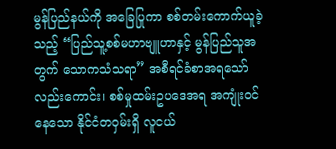မွန်ပြည်နယ်ကို အခြေပြုကာ စစ်တမ်းကောက်ယူခဲ့သည့် “ပြည်သူ့စစ်မဟာဗျူဟာနှင့် မွန်ပြည်သူအတွက် သောကသံသရာ” အစီရင်ခံစာအရသော်လည်းကောင်း၊ စစ်မှုထမ်းဥပဒေအရ အကျုံးဝင်နေသော နိုင်ငံတဝှမ်းရှိ လူငယ်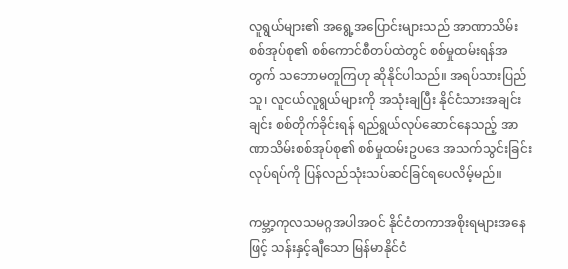လူရွယ်များ၏ အရွေ့အပြောင်းများသည် အာဏာသိမ်းစစ်အုပ်စု၏ စစ်ကောင်စီတပ်ထဲတွင် စစ်မှုထမ်းရန်အတွက် သဘောမတူကြဟု ဆိုနိုင်ပါသည်။ အရပ်သားပြည်သူ၊ လူငယ်လူရွယ်များကို အသုံးချပြီး နိုင်ငံသားအချင်းချင်း စစ်တိုက်ခိုင်းရန် ရည်ရွယ်လုပ်ဆောင်နေသည့် အာဏာသိမ်းစစ်အုပ်စု၏ စစ်မှုထမ်းဥပဒေ အသက်သွင်းခြင်းလုပ်ရပ်ကို ပြန်လည်သုံးသပ်ဆင်ခြင်ရပေလိမ့်မည်။

ကမ္ဘာ့ကုလသမဂ္ဂအပါအဝင် နိုင်ငံတကာအစိုးရများအနေဖြင့် သန်းနှင့်ချီသော မြန်မာနိုင်ငံ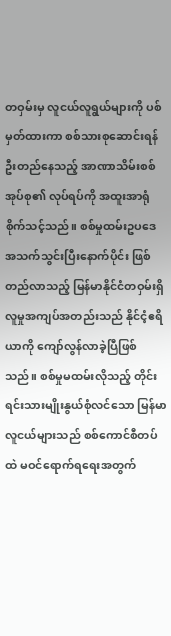တဝှမ်းမှ လူငယ်လူရွယ်များကို ပစ်မှတ်ထားကာ စစ်သားစုဆောင်းရန် ဦးတည်နေသည့် အာဏာသိမ်းစစ်အုပ်စု၏ လုပ်ရပ်ကို အထူးအာရုံစိုက်သင့်သည်။ စစ်မှုထမ်းဥပဒေ အသက်သွင်းပြီးနောက်ပိုင်း ဖြစ်တည်လာသည့် မြန်မာနိုင်ငံတဝှမ်းရှိ လူမှုအကျပ်အတည်းသည် နိုင်ငံ့ဧရိယာကို ကျော်လွန်လာခဲ့ပြီဖြစ်သည်။ စစ်မှုမထမ်းလိုသည့် တိုင်းရင်းသားမျိုးနွယ်စုံလင်သော မြန်မာလူငယ်များသည် စစ်ကောင်စီတပ်ထဲ မဝင်ရောက်ရရေးအတွက်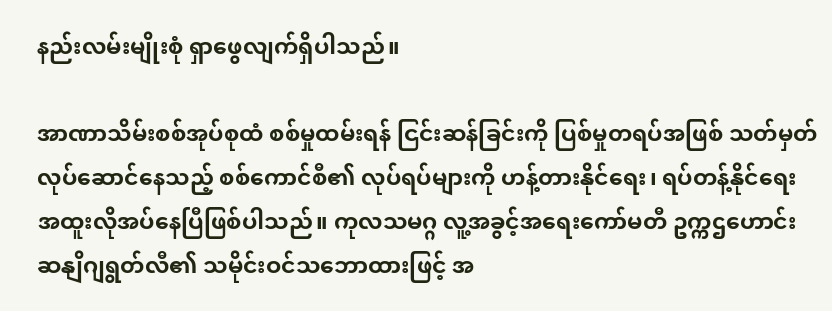နည်းလမ်းမျိုးစုံ ရှာဖွေလျက်ရှိပါသည်။

အာဏာသိမ်းစစ်အုပ်စုထံ စစ်မှုထမ်းရန် ငြင်းဆန်ခြင်းကို ပြစ်မှုတရပ်အဖြစ် သတ်မှတ်လုပ်ဆောင်နေသည့် စစ်ကောင်စီ၏ လုပ်ရပ်များကို ဟန့်တားနိုင်ရေး၊ ရပ်တန့်နိုင်ရေး အထူးလိုအပ်နေပြီဖြစ်ပါသည်။ ကုလသမဂ္ဂ လူ့အခွင့်အရေးကော်မတီ ဥက္ကဌဟောင်း ဆနျိဂျရွတ်လီ၏ သမိုင်းဝင်သဘောထားဖြင့် အ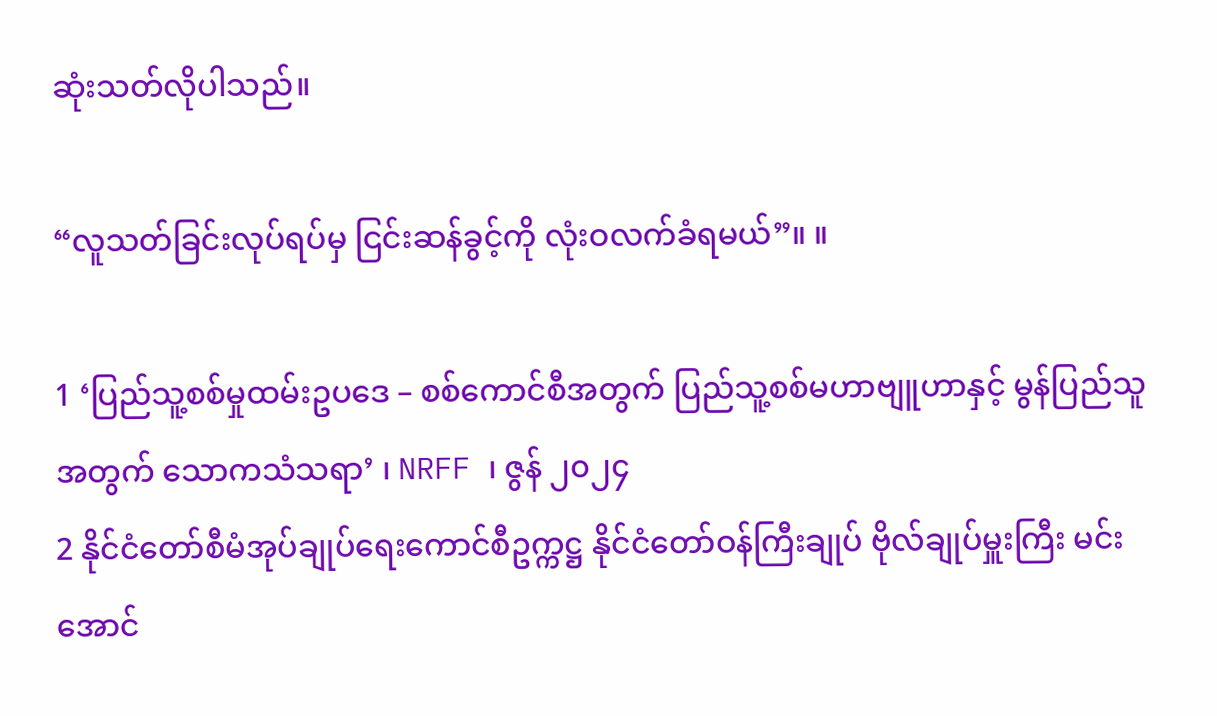ဆုံးသတ်လိုပါသည်။

“လူသတ်ခြင်းလုပ်ရပ်မှ ငြင်းဆန်ခွင့်ကို လုံးဝလက်ခံရမယ်”။ ။

1 ‘ပြည်သူ့စစ်မှုထမ်းဥပဒေ – စစ်ကောင်စီအတွက် ပြည်သူ့စစ်မဟာဗျူဟာနှင့် မွန်ပြည်သူအတွက် သောကသံသရာ’ ၊ NRFF ၊ ဇွန် ၂၀၂၄
2 နိုင်ငံတော်စီမံအုပ်ချုပ်ရေးကောင်စီဥက္ကဋ္ဌ နိုင်ငံတော်ဝန်ကြီးချုပ် ဗိုလ်ချုပ်မှူးကြီး မင်းအောင်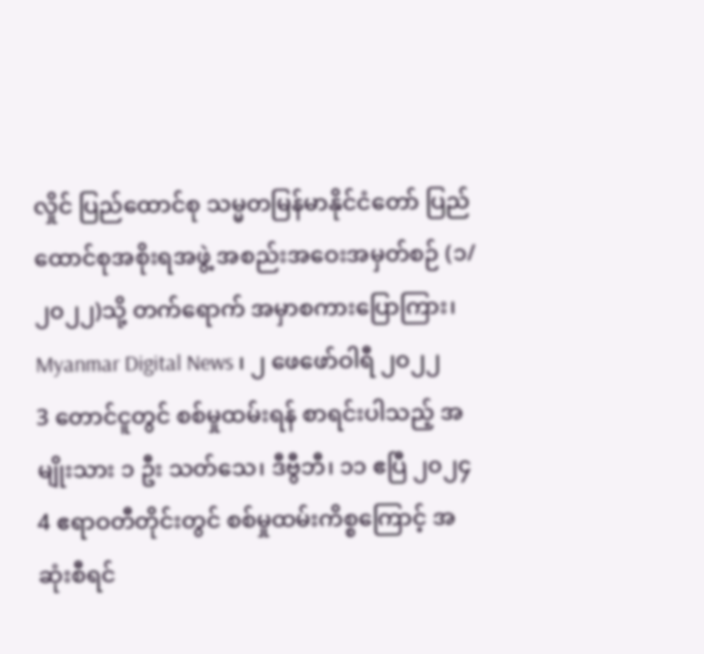လှိုင် ပြည်ထောင်စု သမ္မတမြန်မာနိုင်ငံတော် ပြည်ထောင်စုအစိုးရအဖွဲ့ အစည်းအဝေးအမှတ်စဉ် (၁/၂၀၂၂)သို့ တက်ရောက် အမှာစကားပြောကြား၊ Myanmar Digital News ၊ ၂ ဖေဖော်ဝါရီ ၂၀၂၂
3 တောင်ငူတွင် စစ်မှုထမ်းရန် စာရင်းပါသည့် အမျိုးသား ၁ ဦး သတ်သေ၊ ဒီဗွီဘီ၊ ၁၁ ဧပြီ ၂၀၂၄
4 ဧရာဝတီတိုင်းတွင် စစ်မှုထမ်းကိစ္စကြောင့် အဆုံးစီရင်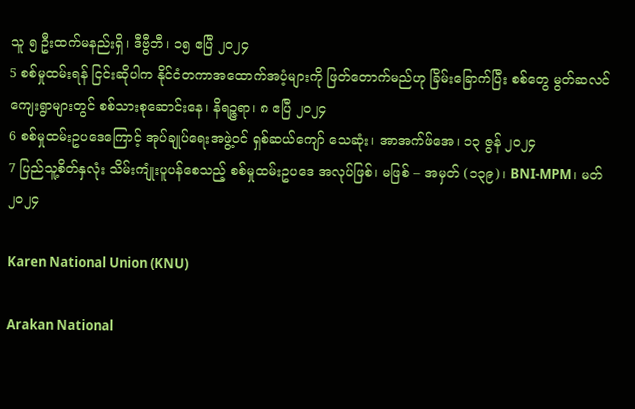သူ ၅ ဦးထက်မနည်းရှိ၊ ဒီဗွီဘီ၊ ၁၅ ဧပြီ ၂၀၂၄
5 စစ်မှုထမ်းရန် ငြင်းဆိုပါက နိုင်ငံတကာအထောက်အပံ့များကို ဖြတ်တောက်မည်ဟု ခြိမ်းခြောက်ပြီး စစ်တွေ မွတ်ဆလင်ကျေးရွာများတွင် စစ်သားစုဆောင်းနေ၊ နိရဉ္ဇရာ၊ ၈ ဧပြီ ၂၀၂၄
6 စစ်မှုထမ်းဥပဒေကြောင့် အုပ်ချုပ်ရေးအဖွဲ့ဝင် ရှစ်ဆယ်ကျော် သေဆုံး၊ အာအက်ဖ်အေ၊ ၁၃ ဇွန် ၂၀၂၄
7 ပြည်သူ့စိတ်နှလုံး သိမ်းကျုံးပူပန်စေသည့် စစ်မှုထမ်းဥပဒေ အလုပ်ဖြစ်၊ မဖြစ် – အမှတ် (၁၃၉)၊ BNI-MPM၊ မတ် ၂၀၂၄

Karen National Union (KNU)

Arakan National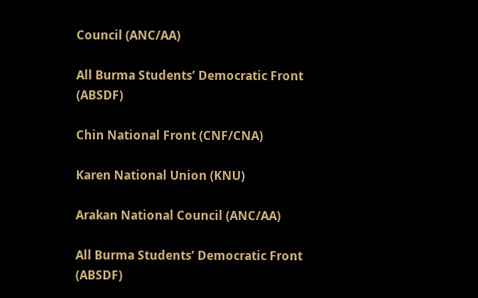Council (ANC/AA)

All Burma Students’ Democratic Front (ABSDF)

Chin National Front (CNF/CNA)

Karen National Union (KNU)

Arakan National Council (ANC/AA)

All Burma Students’ Democratic Front (ABSDF)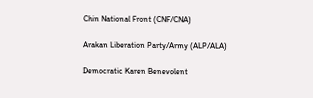Chin National Front (CNF/CNA)

Arakan Liberation Party/Army (ALP/ALA)

Democratic Karen Benevolent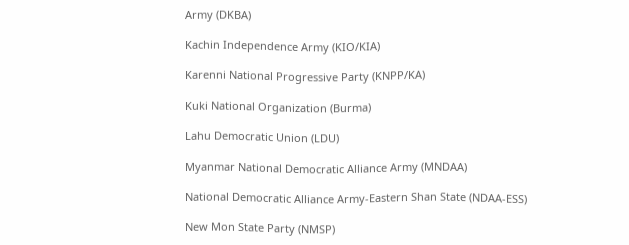Army (DKBA)

Kachin Independence Army (KIO/KIA)

Karenni National Progressive Party (KNPP/KA)

Kuki National Organization (Burma)

Lahu Democratic Union (LDU)

Myanmar National Democratic Alliance Army (MNDAA)

National Democratic Alliance Army-Eastern Shan State (NDAA-ESS)

New Mon State Party (NMSP)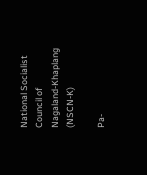National Socialist Council of Nagaland-Khaplang (NSCN-K)

Pa-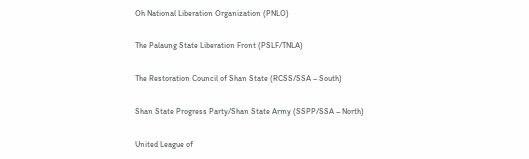Oh National Liberation Organization (PNLO)

The Palaung State Liberation Front (PSLF/TNLA)

The Restoration Council of Shan State (RCSS/SSA – South)

Shan State Progress Party/Shan State Army (SSPP/SSA – North)

United League of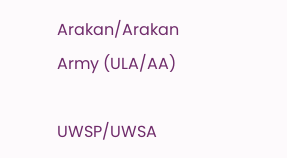Arakan/Arakan Army (ULA/AA)

UWSP/UWSA